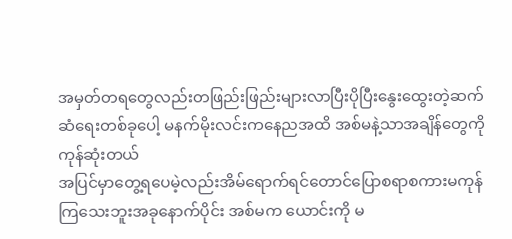အမှတ်တရတွေလည်းတဖြည်းဖြည်းများလာပြီးပိုပြီးနွေးထွေးတဲ့ဆက်ဆံရေးတစ်ခုပေါ့ မနက်မိုးလင်းကနေညအထိ အစ်မနဲ့သာအချိန်တွေကိုကုန်ဆုံးတယ်
အပြင်မှာတွေ့ရပေမဲ့လည်းအိမ်ရောက်ရင်တောင်ပြောစရာစကားမကုန်ကြသေးဘူးအခုနောက်ပိုင်း အစ်မက ယောင်းကို မ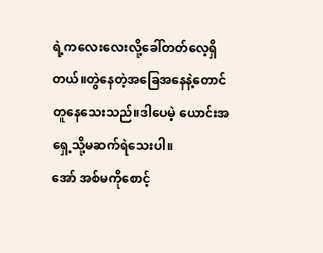ရဲ့ကလေးလေးလို့ခေါ်တတ်လေ့ရှိတယ်။တွဲနေတဲ့အခြေအနေနဲ့တောင်တူနေသေးသည်။ဒါပေမဲ့ ယောင်းအရှေ့သို့မဆက်ရဲသေးပါ။
အော် အစ်မကိုစောင့်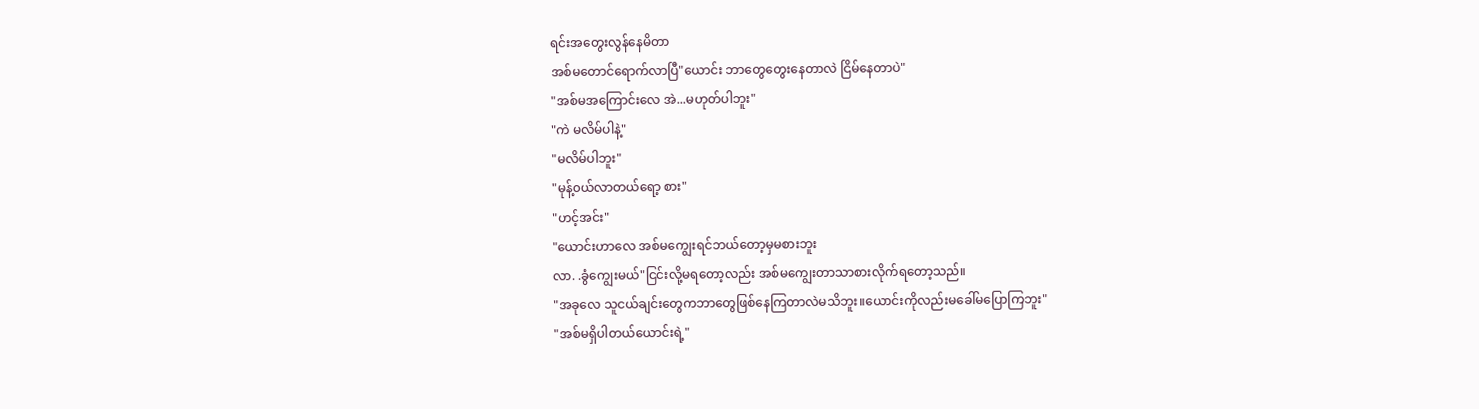ရင်းအတွေးလွန်နေမိတာ
အစ်မတောင်ရောက်လာပြီ"ယောင်း ဘာတွေတွေးနေတာလဲ ငြိမ်နေတာပဲ"
"အစ်မအကြောင်းလေ အဲ...မဟုတ်ပါဘူး"
"ကဲ မလိမ်ပါနဲ့"
"မလိမ်ပါဘူး"
"မုန့်၀ယ်လာတယ်ရော့ စား"
"ဟင့်အင်း"
"ယောင်းဟာလေ အစ်မကျွေးရင်ဘယ်တော့မှမစားဘူး
လာ. .ခွံကျွေးမယ်"ငြင်းလို့မရတော့လည်း အစ်မကျွေးတာသာစားလိုက်ရတော့သည်။
"အခုလေ သူငယ်ချင်းတွေကဘာတွေဖြစ်နေကြတာလဲမသိဘူး။ယောင်းကိုလည်းမခေါ်မပြောကြဘူး"
"အစ်မရှိပါတယ်ယောင်းရဲ့"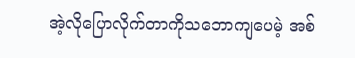အဲ့လိုပြောလိုက်တာကိုသဘောကျပေမဲ့ အစ်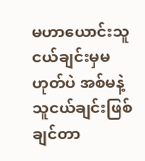မဟာယောင်းသူငယ်ချင်းမှမဟုတ်ပဲ အစ်မနဲ့သူငယ်ချင်းဖြစ်ချင်တာ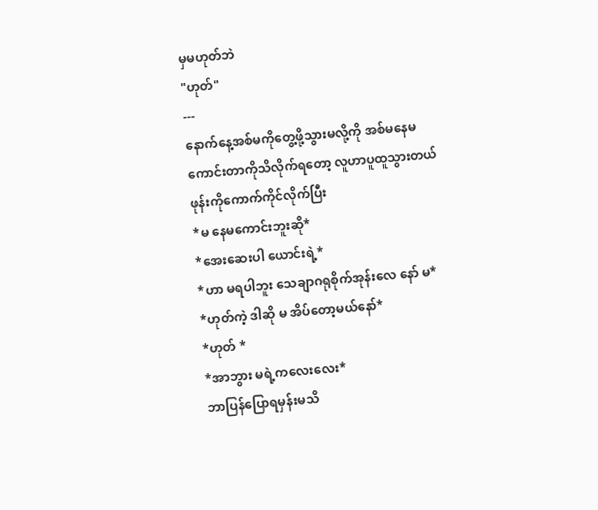မှမဟုတ်ဘဲ
"ဟုတ်"
---
နောက်နေ့အစ်မကိုတွေ့ဖို့သွားမလို့ကို အစ်မနေမကောင်းတာကိုသိလိုက်ရတော့ လူဟာပူထူသွားတယ်
ဖုန်းကိုကောက်ကိုင်လိုက်ပြီး
*မ နေမကောင်းဘူးဆို*
*အေးဆေးပါ ယောင်းရဲ့*
*ဟာ မရပါဘူး သေချာဂရုစိုက်အုန်းလေ နော် မ*
*ဟုတ်ကဲ့ ဒါဆို မ အိပ်တော့မယ်နော်*
*ဟုတ် *
*အာဘွား မရဲ့ကလေးလေး*
ဘာပြန်ပြောရမှန်းမသိ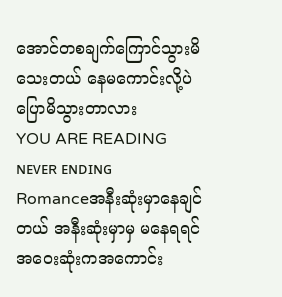အောင်တစချက်ကြောင်သွားမိသေးတယ် နေမကောင်းလို့ပဲ ပြောမိသွားတာလား
YOU ARE READING
ɴᴇᴠᴇʀ ᴇɴᴅɪɴɢ
Romanceအနီးဆုံးမှာနေချင်တယ် အနီးဆုံးမှာမှ မနေရရင် အ၀ေးဆုံးကအကောင်း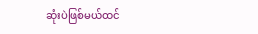ဆုံးပဲဖြစ်မယ်ထင်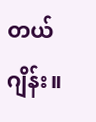တယ်ဂျိန်း။